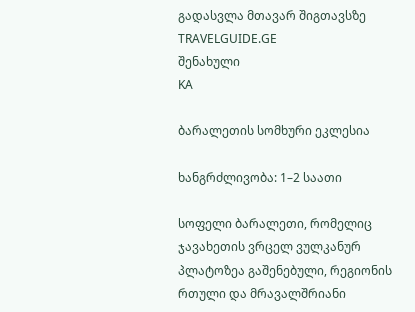გადასვლა მთავარ შიგთავსზე
TRAVELGUIDE.GE
შენახული
KA

ბარალეთის სომხური ეკლესია

ხანგრძლივობა: 1–2 საათი

სოფელი ბარალეთი, რომელიც ჯავახეთის ვრცელ ვულკანურ პლატოზეა გაშენებული, რეგიონის რთული და მრავალშრიანი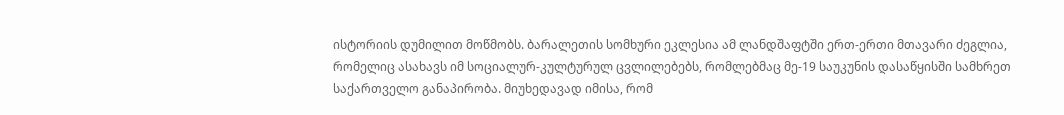ისტორიის დუმილით მოწმობს. ბარალეთის სომხური ეკლესია ამ ლანდშაფტში ერთ-ერთი მთავარი ძეგლია, რომელიც ასახავს იმ სოციალურ-კულტურულ ცვლილებებს, რომლებმაც მე-19 საუკუნის დასაწყისში სამხრეთ საქართველო განაპირობა. მიუხედავად იმისა, რომ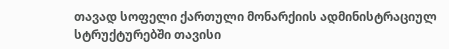თავად სოფელი ქართული მონარქიის ადმინისტრაციულ სტრუქტურებში თავისი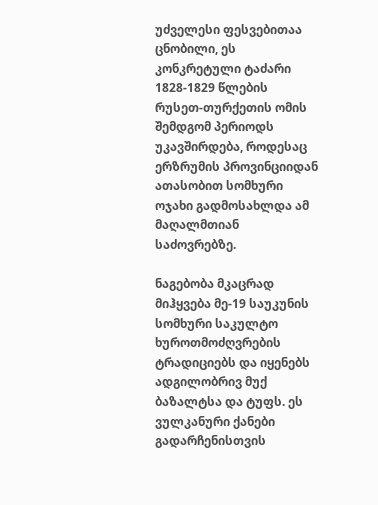უძველესი ფესვებითაა ცნობილი, ეს კონკრეტული ტაძარი 1828-1829 წლების რუსეთ-თურქეთის ომის შემდგომ პერიოდს უკავშირდება, როდესაც ერზრუმის პროვინციიდან ათასობით სომხური ოჯახი გადმოსახლდა ამ მაღალმთიან საძოვრებზე.

ნაგებობა მკაცრად მიჰყვება მე-19 საუკუნის სომხური საკულტო ხუროთმოძღვრების ტრადიციებს და იყენებს ადგილობრივ მუქ ბაზალტსა და ტუფს. ეს ვულკანური ქანები გადარჩენისთვის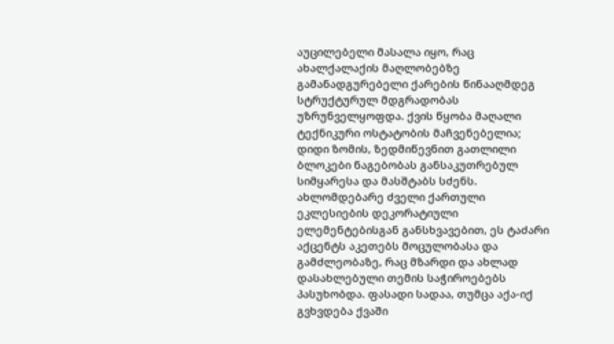აუცილებელი მასალა იყო, რაც ახალქალაქის მაღლობებზე გამანადგურებელი ქარების წინააღმდეგ სტრუქტურულ მდგრადობას უზრუნველყოფდა. ქვის წყობა მაღალი ტექნიკური ოსტატობის მაჩვენებელია; დიდი ზომის, ზედმიწევნით გათლილი ბლოკები ნაგებობას განსაკუთრებულ სიმყარესა და მასშტაბს სძენს. ახლომდებარე ძველი ქართული ეკლესიების დეკორატიული ელემენტებისგან განსხვავებით, ეს ტაძარი აქცენტს აკეთებს მოცულობასა და გამძლეობაზე, რაც მზარდი და ახლად დასახლებული თემის საჭიროებებს პასუხობდა. ფასადი სადაა, თუმცა აქა-იქ გვხვდება ქვაში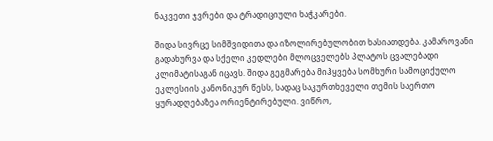ნაკვეთი ჯვრები და ტრადიციული ხაჭკარები.

შიდა სივრცე სიმშვიდითა და იზოლირებულობით ხასიათდება. კამაროვანი გადახურვა და სქელი კედლები მლოცველებს პლატოს ცვალებადი კლიმატისაგან იცავს. შიდა გეგმარება მიჰყვება სომხური სამოციქულო ეკლესიის კანონიკურ წესს, სადაც საკურთხეველი თემის საერთო ყურადღებაზეა ორიენტირებული. ვიწრო,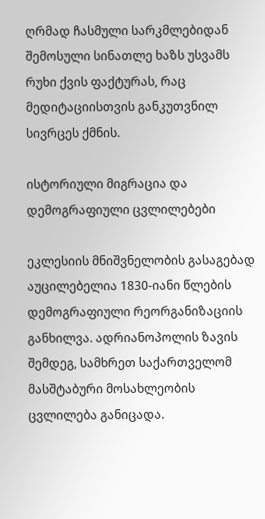ღრმად ჩასმული სარკმლებიდან შემოსული სინათლე ხაზს უსვამს რუხი ქვის ფაქტურას, რაც მედიტაციისთვის განკუთვნილ სივრცეს ქმნის.

ისტორიული მიგრაცია და დემოგრაფიული ცვლილებები

ეკლესიის მნიშვნელობის გასაგებად აუცილებელია 1830-იანი წლების დემოგრაფიული რეორგანიზაციის განხილვა. ადრიანოპოლის ზავის შემდეგ, სამხრეთ საქართველომ მასშტაბური მოსახლეობის ცვლილება განიცადა.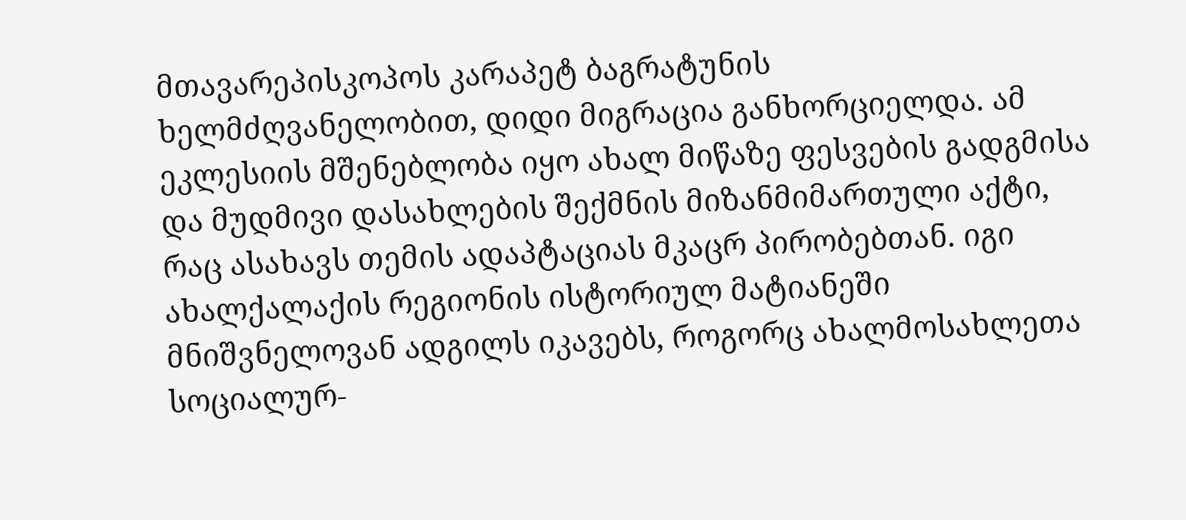მთავარეპისკოპოს კარაპეტ ბაგრატუნის ხელმძღვანელობით, დიდი მიგრაცია განხორციელდა. ამ ეკლესიის მშენებლობა იყო ახალ მიწაზე ფესვების გადგმისა და მუდმივი დასახლების შექმნის მიზანმიმართული აქტი, რაც ასახავს თემის ადაპტაციას მკაცრ პირობებთან. იგი ახალქალაქის რეგიონის ისტორიულ მატიანეში მნიშვნელოვან ადგილს იკავებს, როგორც ახალმოსახლეთა სოციალურ-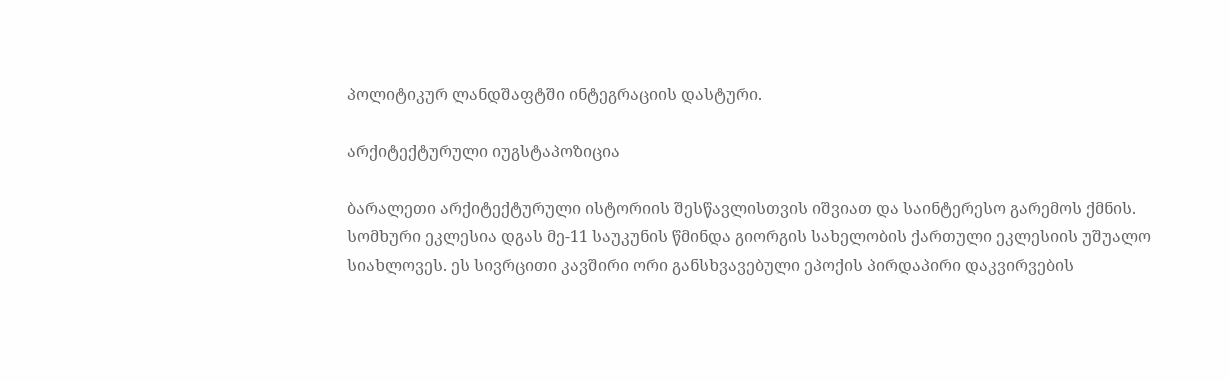პოლიტიკურ ლანდშაფტში ინტეგრაციის დასტური.

არქიტექტურული იუგსტაპოზიცია

ბარალეთი არქიტექტურული ისტორიის შესწავლისთვის იშვიათ და საინტერესო გარემოს ქმნის. სომხური ეკლესია დგას მე-11 საუკუნის წმინდა გიორგის სახელობის ქართული ეკლესიის უშუალო სიახლოვეს. ეს სივრცითი კავშირი ორი განსხვავებული ეპოქის პირდაპირი დაკვირვების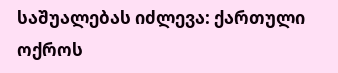საშუალებას იძლევა: ქართული ოქროს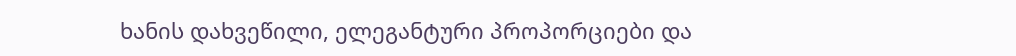ხანის დახვეწილი, ელეგანტური პროპორციები და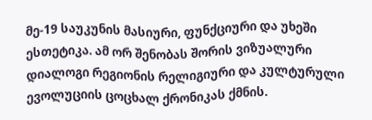მე-19 საუკუნის მასიური, ფუნქციური და უხეში ესთეტიკა. ამ ორ შენობას შორის ვიზუალური დიალოგი რეგიონის რელიგიური და კულტურული ევოლუციის ცოცხალ ქრონიკას ქმნის.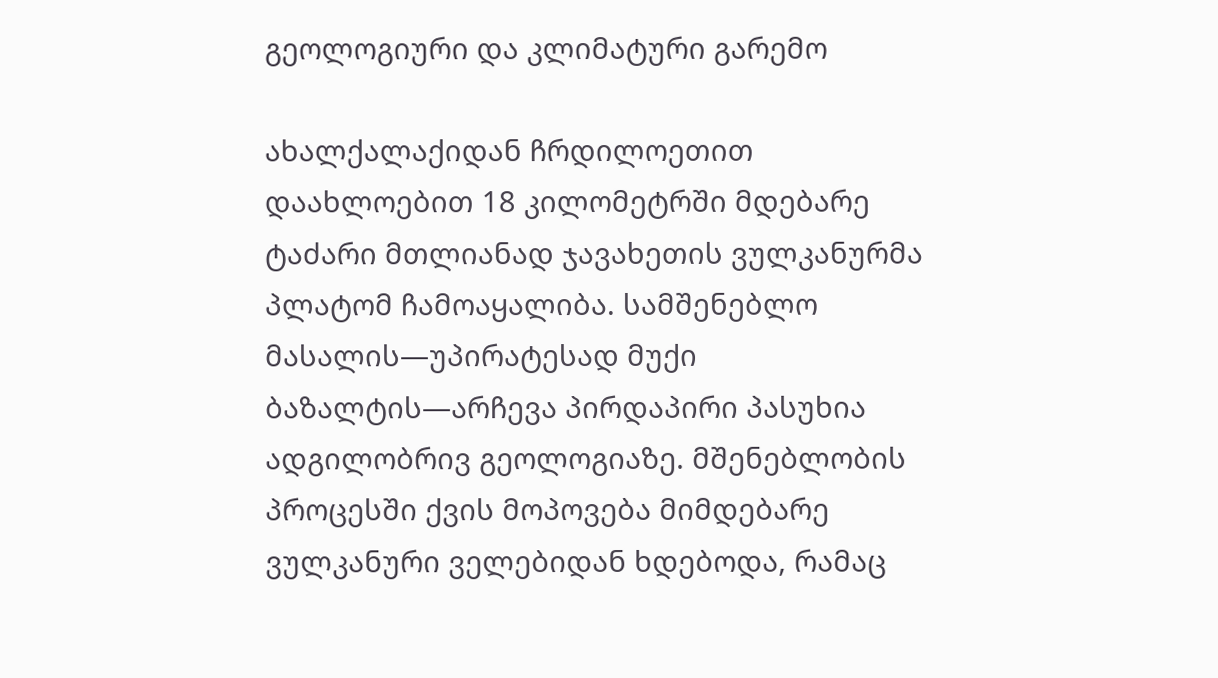გეოლოგიური და კლიმატური გარემო

ახალქალაქიდან ჩრდილოეთით დაახლოებით 18 კილომეტრში მდებარე ტაძარი მთლიანად ჯავახეთის ვულკანურმა პლატომ ჩამოაყალიბა. სამშენებლო მასალის—უპირატესად მუქი ბაზალტის—არჩევა პირდაპირი პასუხია ადგილობრივ გეოლოგიაზე. მშენებლობის პროცესში ქვის მოპოვება მიმდებარე ვულკანური ველებიდან ხდებოდა, რამაც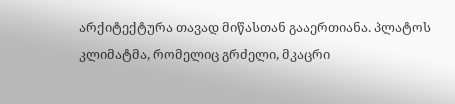არქიტექტურა თავად მიწასთან გააერთიანა. პლატოს კლიმატმა, რომელიც გრძელი, მკაცრი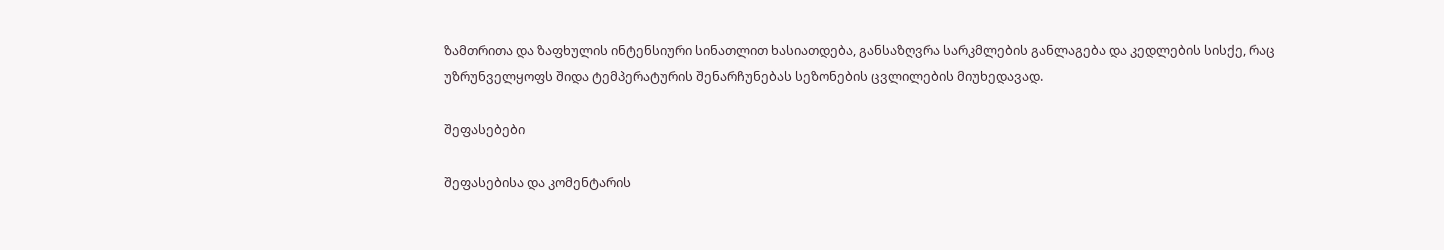ზამთრითა და ზაფხულის ინტენსიური სინათლით ხასიათდება, განსაზღვრა სარკმლების განლაგება და კედლების სისქე, რაც უზრუნველყოფს შიდა ტემპერატურის შენარჩუნებას სეზონების ცვლილების მიუხედავად.

შეფასებები

შეფასებისა და კომენტარის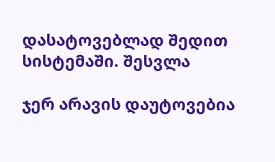დასატოვებლად შედით სისტემაში. შესვლა

ჯერ არავის დაუტოვებია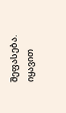შეფასება. იყავით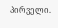პირველი.